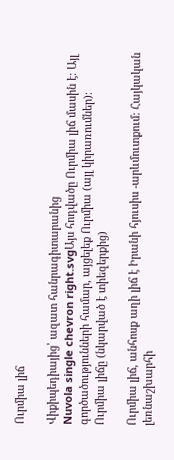Ուրմիա լիճ

Վիքիպեդիայից՝ ազատ հանրագիտարանից
Nuvola single chevron right.svgԱյս հոդվածը Ուրմիա լիճ մասին է։ Այլ գործածությունների համար, այցելեք Ուրմիա (այլ կիրառումներ)։
Ուրմիա լիճը (նկարված է տիեզերքից)

Ուրմիա լիճ, անհոսք աղի լիճ է Իրանի հյուսիս -արևմուտքում: Հայկական լեռնաշխարհի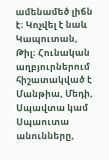ամենամեծ լիճն է։ Կոչվել է նաև Կապուտան, Թիլ։ Հունական աղբյուրներում հիշատակված է Մանթիա, Մեդի, Սպավտա կամ Սպաուտա անունները,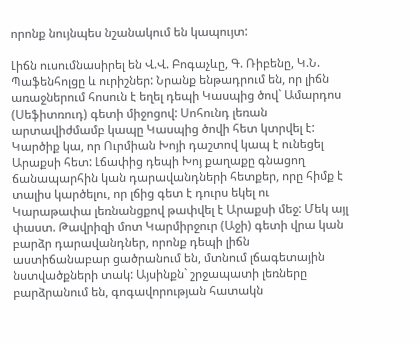որոնք նույնպես նշանակում են կապույտ:

Լիճն ուսումնասիրել են Վ.Վ. Բոգաչևը, Գ. Ռիբենը, Կ.Ն. Պաֆենհոլցը և ուրիշներ: Նրանք ենթադրում են, որ լիճն առաջներում հոսուն է եղել դեպի Կասպից ծով` Ամարդոս (Սեֆիտռուդ) գետի միջոցով: Սոհունդ լեռան արտավիժմամբ կապը Կասպից ծովի հետ կտրվել է: Կարծիք կա, որ Ուրմիան Խոյի դաշտով կապ է ունեցել Արաքսի հետ: Լճափից դեպի Խոյ քաղաքը գնացող ճանապարհին կան դարավանդների հետքեր, որը հիմք է տալիս կարծելու, որ լճից գետ է դուրս եկել ու Կարաթափա լեռնանցքով թափվել է Արաքսի մեջ: Մեկ այլ փաստ. Թավրիզի մոտ Կարմիրջուր (Աջի) գետի վրա կան բարձր դարավանդներ, որոնք դեպի լիճն աստիճանաբար ցածրանում են, մտնում լճագետային նստվածքների տակ: Այսինքն` շրջապատի լեռները բարձրանում են, գոգավորության հատակն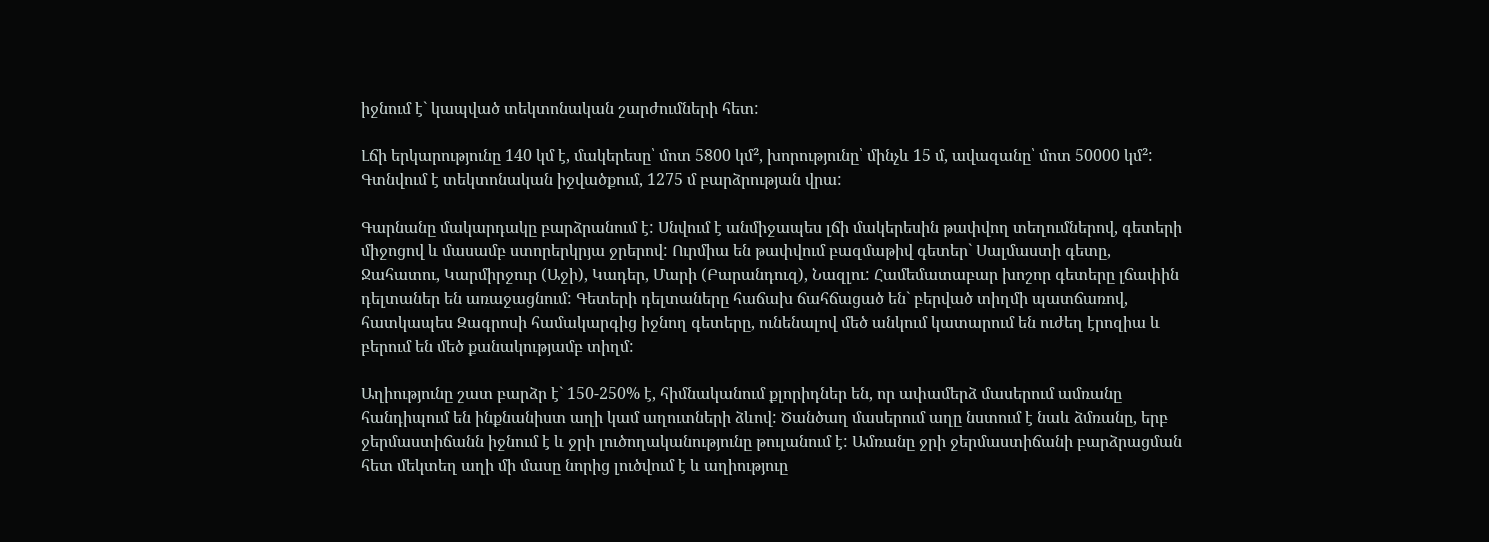իջնում է` կապված տեկտոնական շարժումների հետ:

Լճի երկարությունը 140 կմ է, մակերեսը՝ մոտ 5800 կմ², խորությունը՝ մինչև 15 մ, ավազանը՝ մոտ 50000 կմ²: Գտնվում է տեկտոնական իջվածքում, 1275 մ բարձրության վրա:

Գարնանը մակարդակը բարձրանում է: Սնվում է անմիջապես լճի մակերեսին թափվող տեղումներով, գետերի միջոցով և մասամբ ստորերկրյա ջրերով: Ուրմիա են թափվում բազմաթիվ գետեր` Սալմաստի գետը, Ջահատու, Կարմիրջուր (Աջի), Կադեր, Մարի (Բարանդուզ), Նազլու: Համեմատաբար խոշոր գետերը լճափին դելտաներ են առաջացնում: Գետերի դելտաները հաճախ ճահճացած են` բերված տիղմի պատճառով, հատկապես Զագրոսի համակարգից իջնող գետերը, ունենալով մեծ անկում կատարում են ուժեղ էրոզիա և բերում են մեծ քանակությամբ տիղմ:

Աղիությունը շատ բարձր է` 150-250% է, հիմնականում քլորիդներ են, որ ափամերձ մասերում ամռանը հանդիպում են ինքնանիստ աղի կամ աղուտների ձևով: Ծանծաղ մասերում աղը նստում է նաև ձմռանը, երբ ջերմաստիճանն իջնում է և ջրի լուծողականությունը թուլանում է: Ամռանը ջրի ջերմաստիճանի բարձրացման հետ մեկտեղ աղի մի մասը նորից լուծվում է և աղիություը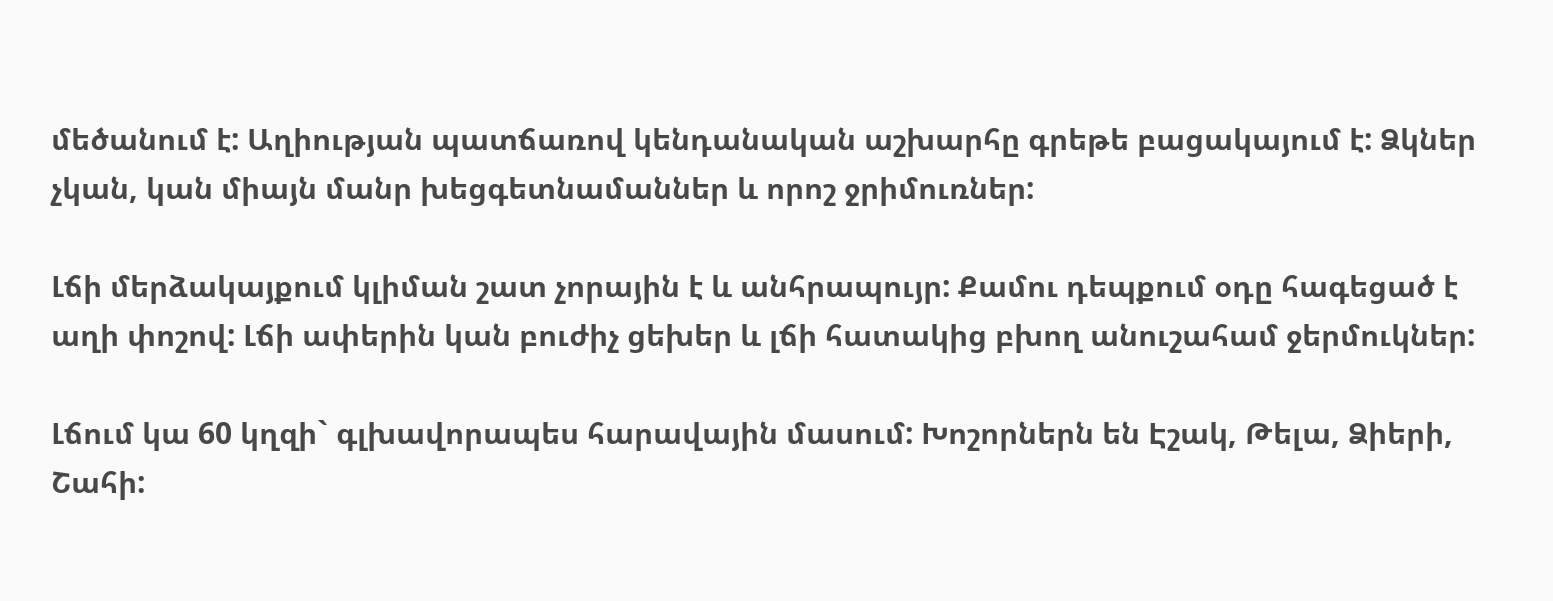մեծանում է: Աղիության պատճառով կենդանական աշխարհը գրեթե բացակայում է: Ձկներ չկան, կան միայն մանր խեցգետնամաններ և որոշ ջրիմուռներ:

Լճի մերձակայքում կլիման շատ չորային է և անհրապույր: Քամու դեպքում օդը հագեցած է աղի փոշով: Լճի ափերին կան բուժիչ ցեխեր և լճի հատակից բխող անուշահամ ջերմուկներ:

Լճում կա 60 կղզի` գլխավորապես հարավային մասում: Խոշորներն են Էշակ, Թելա, Ձիերի, Շահի: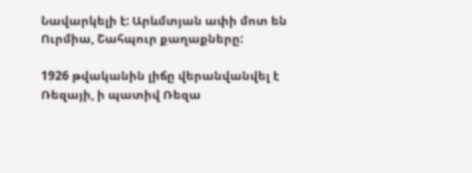Նավարկելի է: Արևմտյան ափի մոտ են Ուրմիա, Շահպուր քաղաքները:

1926 թվականին լիճը վերանվանվել է Ռեզայի, ի պատիվ Ռեզա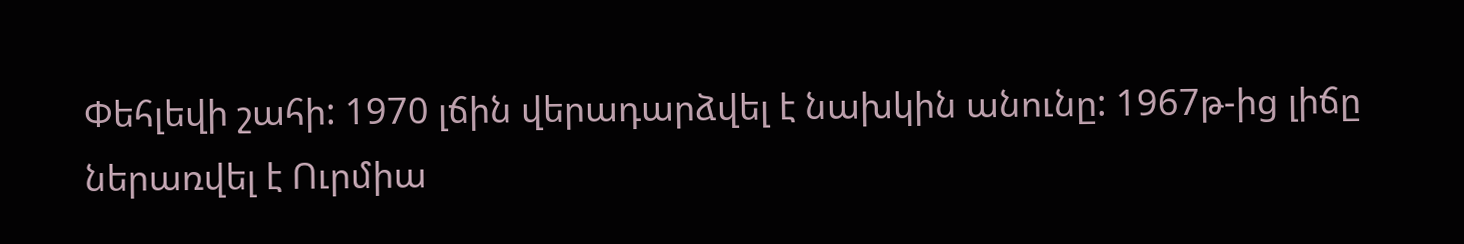Փեհլեվի շահի: 1970 լճին վերադարձվել է նախկին անունը: 1967թ-ից լիճը ներառվել է Ուրմիա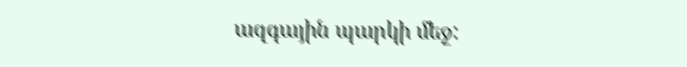ազգային պարկի մեջ: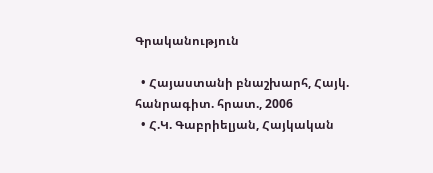Գրականություն

  • Հայաստանի բնաշխարհ, Հայկ. հանրագիտ. հրատ., 2006
  • Հ.Կ. Գաբրիելյան, Հայկական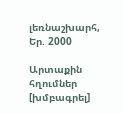լեռնաշխարհ, Եր. 2000

Արտաքին հղումներ [խմբագրել]